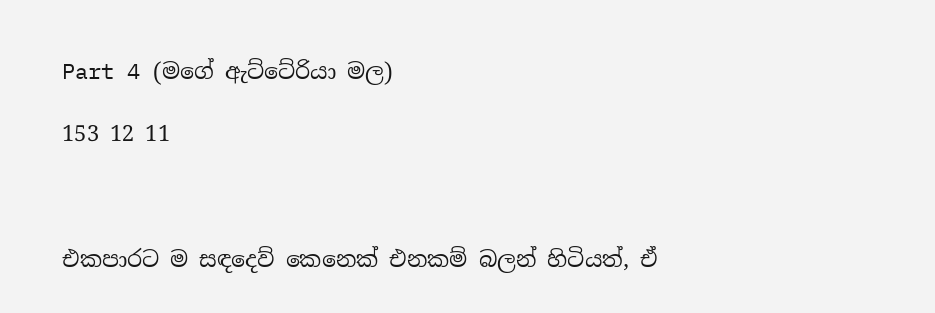Part 4 (මගේ ඇට්ටේරියා මල)

153 12 11



එකපාරට ම සඳදෙව් කෙනෙක් එනකම් බලන් හිටියත්, ඒ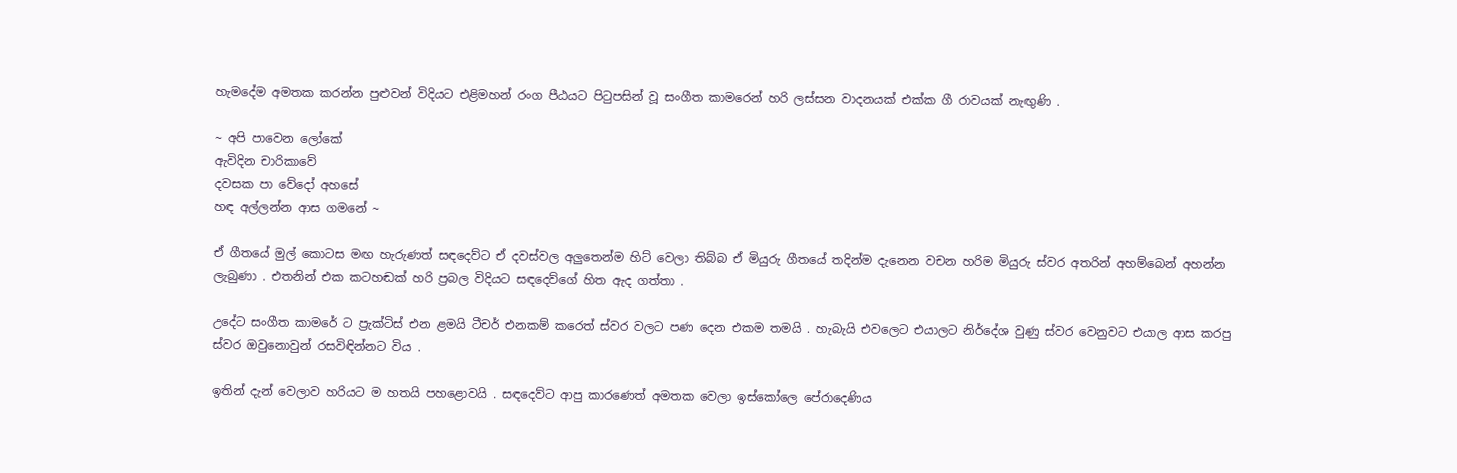හැමදේම අමතක කරන්න පුළුවන් විදියට එළිමහන් රංග පීඨයට පිටුපසින් වූ සංගීත කාමරෙන් හරි ලස්සන වාදනයක් එක්ක ගී රාවයක් නැඟුණි .

~ අපි පාවෙන ලෝකේ
ඇවිදින චාරිකාවේ
දවසක පා වේදෝ අහසේ
හඳ අල්ලන්න ආස ගමනේ ~

ඒ ගීතයේ මුල් කොටස මඟ හැරුණත් සඳදෙව්ට ඒ දවස්වල අලුතෙන්ම හිට් වෙලා තිබ්බ ඒ මියුරු ගීතයේ තදින්ම දැනෙන වචන හරිම මියුරු ස්වර අතරින් අහම්බෙන් අහන්න ලැබුණා . එතනින් එක කටහඬක් හරි ප්‍රබල විදියට සඳදෙව්ගේ හිත ඇද ගත්තා .

උදේට සංගීත කාමරේ ට ප්‍රැක්ටිස් එන ළමයි ටීචර් එනකම් කරෙත් ස්වර වලට පණ දෙන එකම තමයි . හැබැයි එවලෙට එයාලට නිර්දේශ වුණු ස්වර වෙනුවට එයාල ආස කරපු ස්වර ඔවුනොවුන් රසවිඳින්නට විය .

ඉතින් දැන් වෙලාව හරියට ම හතයි පහළොවයි . සඳදෙව්ට ආපු කාරණෙත් අමතක වෙලා ඉස්කෝලෙ පේරාදෙණිය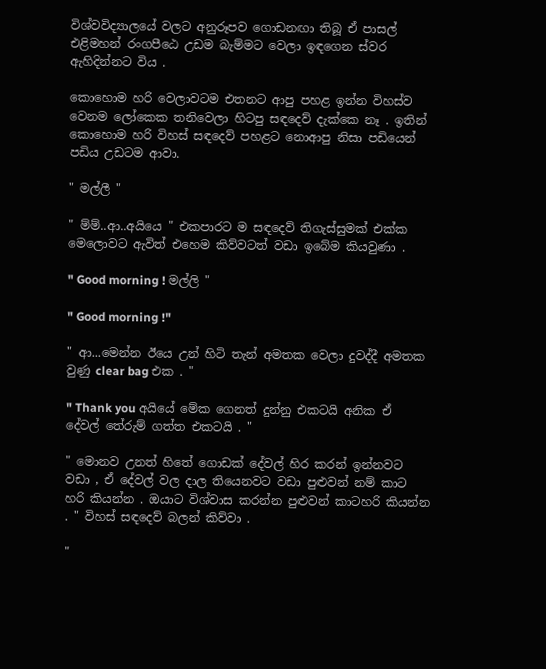විශ්වවිද්‍යාලයේ වලට අනුරූපව ගොඩනඟා තිබූ ඒ පාසල් එළිමහන් රංගපීඨෙ උඩම බැම්මට වෙලා ඉඳගෙන ස්වර ඇහිදින්නට විය .

කොහොම හරි වෙලාවටම එතනට ආපු පහළ ඉන්න විහස්ව වෙනම ලෝකෙක තනිවෙලා හිටපු සඳදෙව් දැක්කෙ නෑ . ඉතින් කොහොම හරි විහස් සඳදෙව් පහළට නොආපු නිසා පඩියෙන් පඩිය උඩටම ආවා.

" මල්ලී "

" ම්ම්..ආ..අයියෙ " එකපාරට ම සඳදෙව් තිගැස්සුමක් එක්ක මෙලොවට ඇවිත් එහෙම කිව්වටත් වඩා ඉබේම කියවුණා .

" Good morning ! මල්ලි "

" Good morning !"

" ආ...මෙන්න ඊයෙ උන් හිටි තැන් අමතක වෙලා දුවද්දී අමතක වුණු clear bag එක . "

" Thank you අයියේ මේක ගෙනත් දුන්නු එකටයි අනික ඒ දේවල් තේරුම් ගත්ත එකටයි . "

" මොනව උනත් හිතේ ගොඩක් දේවල් හිර කරන් ඉන්නවට වඩා , ඒ දේවල් වල දාල තියෙනවට වඩා පුළුවන් නම් කාට හරි කියන්න . ඔයාට විශ්වාස කරන්න පුළුවන් කාටහරි කියන්න . " විහස් සඳදෙව් බලන් කිව්වා .

"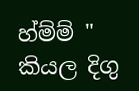හ්ම්ම් " කියල දිගු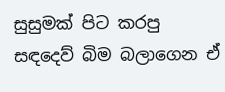සුසුමක් පිට කරපු සඳදෙව් බිම බලාගෙන ඒ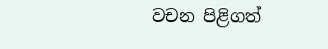වචන පිළිගත්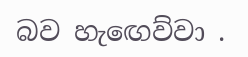බව හැඟෙව්වා .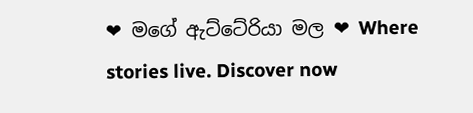❤ මගේ ඇට්ටේරියා මල ❤ Where stories live. Discover now